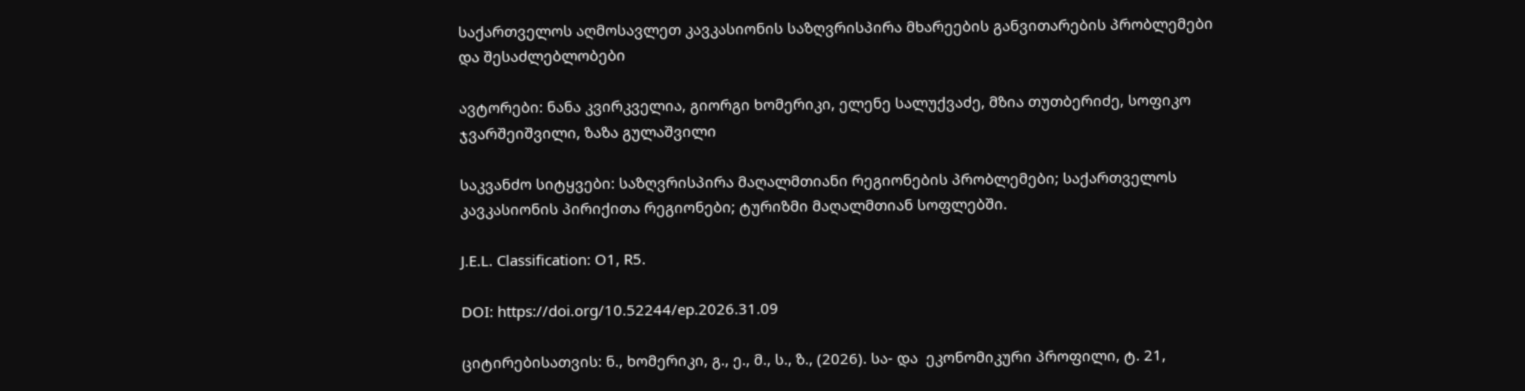საქართველოს აღმოსავლეთ კავკასიონის საზღვრისპირა მხარეების განვითარების პრობლემები და შესაძლებლობები

ავტორები: ნანა კვირკველია, გიორგი ხომერიკი, ელენე სალუქვაძე, მზია თუთბერიძე, სოფიკო ჯვარშეიშვილი, ზაზა გულაშვილი

საკვანძო სიტყვები: საზღვრისპირა მაღალმთიანი რეგიონების პრობლემები; საქართველოს კავკასიონის პირიქითა რეგიონები; ტურიზმი მაღალმთიან სოფლებში.

J.E.L. Classification: O1, R5.

DOI: https://doi.org/10.52244/ep.2026.31.09

ციტირებისათვის: ნ., ხომერიკი, გ., ე., მ., ს., ზ., (2026). სა- და  ეკონომიკური პროფილი, ტ. 21,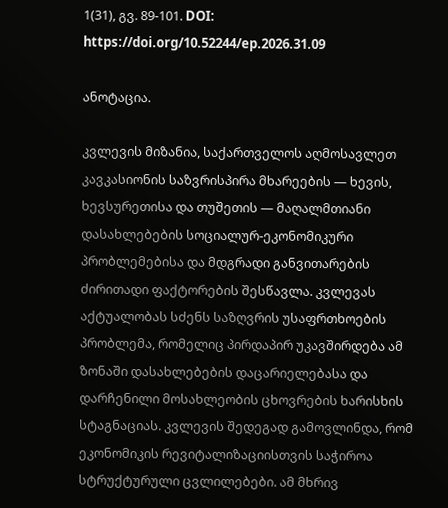1(31), გვ. 89-101. DOI: https://doi.org/10.52244/ep.2026.31.09

ანოტაცია.

კვლევის მიზანია, საქართველოს აღმოსავლეთ კავკასიონის საზვრისპირა მხარეების — ხევის, ხევსურეთისა და თუშეთის — მაღალმთიანი დასახლებების სოციალურ-ეკონომიკური პრობლემებისა და მდგრადი განვითარების ძირითადი ფაქტორების შესწავლა. კვლევას აქტუალობას სძენს საზღვრის უსაფრთხოების პრობლემა, რომელიც პირდაპირ უკავშირდება ამ ზონაში დასახლებების დაცარიელებასა და დარჩენილი მოსახლეობის ცხოვრების ხარისხის სტაგნაციას. კვლევის შედეგად გამოვლინდა, რომ ეკონომიკის რევიტალიზაციისთვის საჭიროა სტრუქტურული ცვლილებები. ამ მხრივ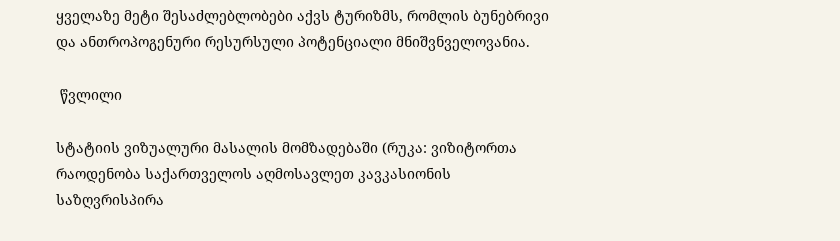ყველაზე მეტი შესაძლებლობები აქვს ტურიზმს, რომლის ბუნებრივი და ანთროპოგენური რესურსული პოტენციალი მნიშვნველოვანია.

 წვლილი

სტატიის ვიზუალური მასალის მომზადებაში (რუკა: ვიზიტორთა რაოდენობა საქართველოს აღმოსავლეთ კავკასიონის საზღვრისპირა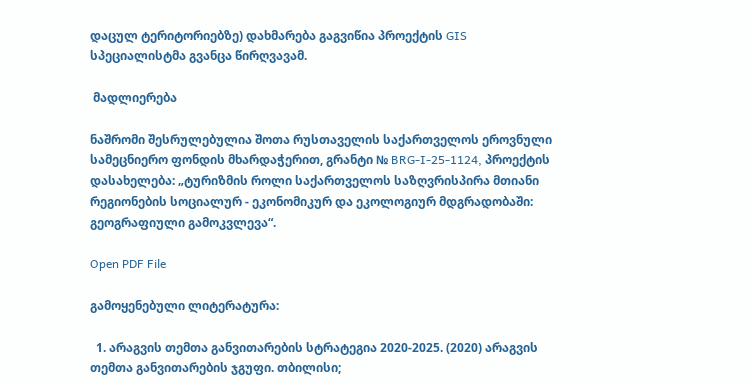დაცულ ტერიტორიებზე) დახმარება გაგვიწია პროექტის GIS სპეციალისტმა გვანცა წირღვავამ.

 მადლიერება

ნაშრომი შესრულებულია შოთა რუსთაველის საქართველოს ეროვნული სამეცნიერო ფონდის მხარდაჭერით, გრანტი № BRG-I-25-1124, პროექტის დასახელება: „ტურიზმის როლი საქართველოს საზღვრისპირა მთიანი რეგიონების სოციალურ - ეკონომიკურ და ეკოლოგიურ მდგრადობაში: გეოგრაფიული გამოკვლევა“.

Open PDF File

გამოყენებული ლიტერატურა:

  1. არაგვის თემთა განვითარების სტრატეგია 2020-2025. (2020) არაგვის თემთა განვითარების ჯგუფი. თბილისი;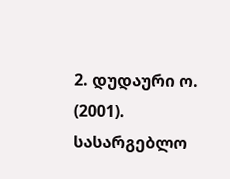2. დუდაური ო. (2001). სასარგებლო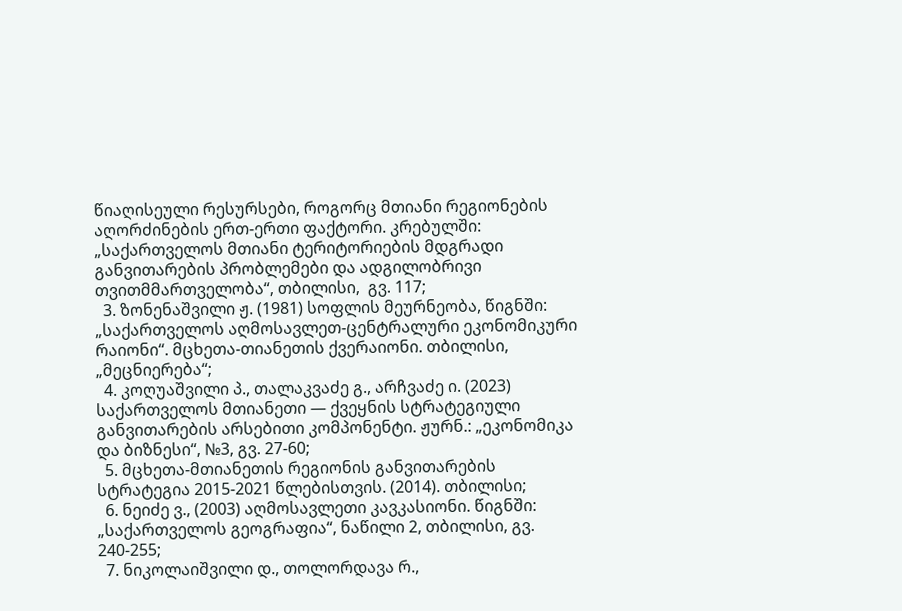წიაღისეული რესურსები, როგორც მთიანი რეგიონების აღორძინების ერთ-ერთი ფაქტორი. კრებულში: „საქართველოს მთიანი ტერიტორიების მდგრადი განვითარების პრობლემები და ადგილობრივი თვითმმართველობა“, თბილისი,  გვ. 117;
  3. ზონენაშვილი ჟ. (1981) სოფლის მეურნეობა, წიგნში: „საქართველოს აღმოსავლეთ-ცენტრალური ეკონომიკური რაიონი“. მცხეთა-თიანეთის ქვერაიონი. თბილისი, „მეცნიერება“;
  4. კოღუაშვილი პ., თალაკვაძე გ., არჩვაძე ი. (2023) საქართველოს მთიანეთი — ქვეყნის სტრატეგიული განვითარების არსებითი კომპონენტი. ჟურნ.: „ეკონომიკა და ბიზნესი“, №3, გვ. 27-60;
  5. მცხეთა-მთიანეთის რეგიონის განვითარების სტრატეგია 2015-2021 წლებისთვის. (2014). თბილისი;
  6. ნეიძე ვ., (2003) აღმოსავლეთი კავკასიონი. წიგნში: „საქართველოს გეოგრაფია“, ნაწილი 2, თბილისი, გვ. 240-255;
  7. ნიკოლაიშვილი დ., თოლორდავა რ.,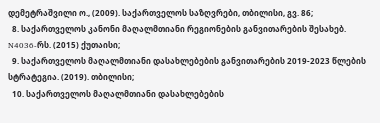დემეტრაშვილი ო., (2009). საქართველოს საზღვრები, თბილისი, გვ. 86;
  8. საქართველოს კანონი მაღალმთიანი რეგიონების განვითარების შესახებ. N4036-რს. (2015) ქუთაისი;
  9. საქართველოს მაღალმთიანი დასახლებების განვითარების 2019-2023 წლების სტრატეგია. (2019). თბილისი;
  10. საქართველოს მაღალმთიანი დასახლებების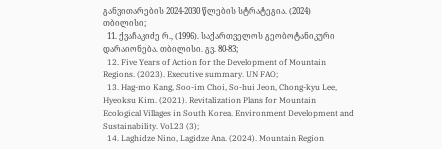განვითარების 2024-2030 წლების სტრატეგია. (2024) თბილისი;
  11. ქვაჩაკიძე რ., (1996). საქართველოს გეობოტანიკური დარაიონება. თბილისი. გვ. 80-83;
  12. Five Years of Action for the Development of Mountain Regions. (2023). Executive summary. UN FAO;
  13. Hag-mo Kang, Soo-im Choi, So-hui Jeon, Chong-kyu Lee, Hyeoksu Kim. (2021). Revitalization Plans for Mountain Ecological Villages in South Korea. Environment Development and Sustainability. Vol.23 (3);
  14. Laghidze Nino, Lagidze Ana. (2024). Mountain Region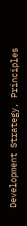Development Strategy, Principles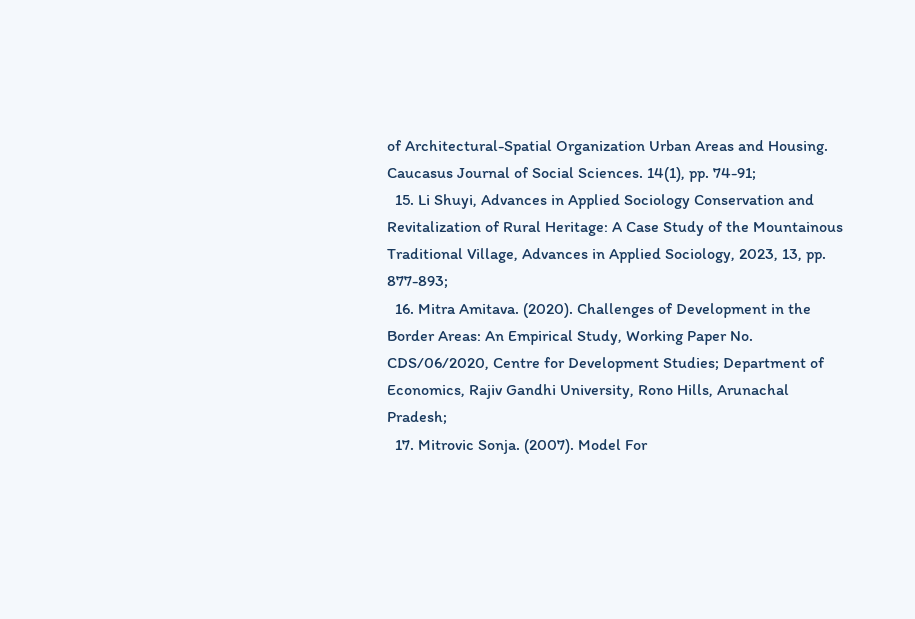of Architectural-Spatial Organization Urban Areas and Housing. Caucasus Journal of Social Sciences. 14(1), pp. 74-91;
  15. Li Shuyi, Advances in Applied Sociology Conservation and Revitalization of Rural Heritage: A Case Study of the Mountainous Traditional Village, Advances in Applied Sociology, 2023, 13, pp. 877-893;
  16. Mitra Amitava. (2020). Challenges of Development in the Border Areas: An Empirical Study, Working Paper No. CDS/06/2020, Centre for Development Studies; Department of Economics, Rajiv Gandhi University, Rono Hills, Arunachal Pradesh;
  17. Mitrovic Sonja. (2007). Model For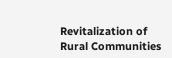Revitalization of Rural Communities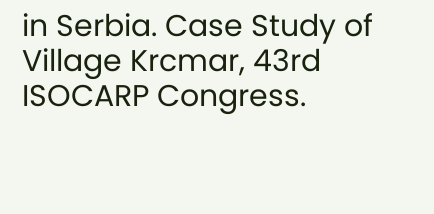in Serbia. Case Study of Village Krcmar, 43rd ISOCARP Congress.